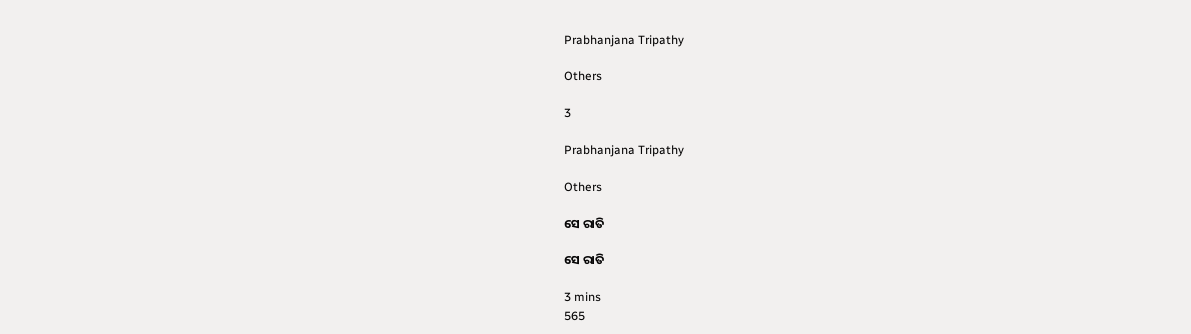Prabhanjana Tripathy

Others

3

Prabhanjana Tripathy

Others

ସେ ରାତି

ସେ ରାତି

3 mins
565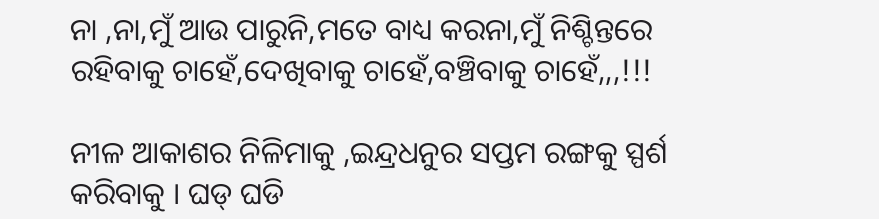ନା ,ନା,ମୁଁ ଆଉ ପାରୁନି,ମତେ ବାଧ୍ୟ କରନା,ମୁଁ ନିଶ୍ଚିନ୍ତରେ ରହିବାକୁ ଚାହେଁ,ଦେଖିବାକୁ ଚାହେଁ,ବଞ୍ଚିବାକୁ ଚାହେଁ,,,!!!

ନୀଳ ଆକାଶର ନିଳିମାକୁ ,ଇନ୍ଦ୍ରଧନୁର ସପ୍ତମ ରଙ୍ଗକୁ ସ୍ପର୍ଶ କରିବାକୁ । ଘଡ୍ ଘଡି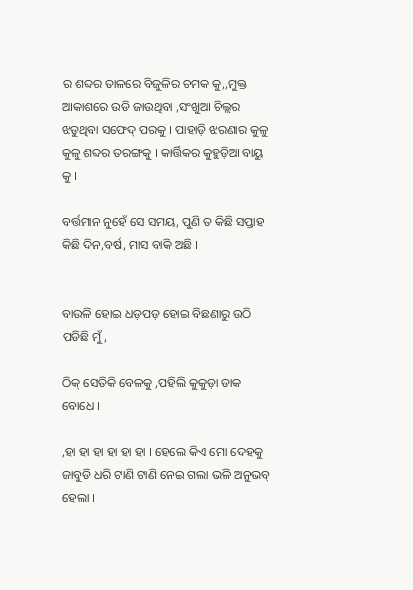ର ଶବ୍ଦର ତାଳରେ ବିଜୁଳିର ଚମକ କୁ,,ମୁକ୍ତ ଆକାଶରେ ଉଡି ଜାଉଥିବା ,ସଂଖୁଆ ଚିଲ୍ଲର ଝଡୁଥିବା ସଫେଦ୍ ପରକୁ । ପାହାଡ଼ି ଝରଣାର କୁଳୁ କୁଳୁ ଶବ୍ଦର ତରଙ୍ଗକୁ । କାର୍ତ୍ତିକର କୁହୁଡ଼ିଆ ବାୟୁ କୁ ।

ବର୍ତ୍ତମାନ ନୁହେଁ ସେ ସମୟ, ପୁଣି ତ କିଛି ସପ୍ତାହ କିଛି ଦିନ,ବର୍ଷ, ମାସ ବାକି ଅଛି ।


ବାଉଳି ହୋଇ ଧଡ଼ପଡ଼ ହୋଇ ବିଛଣାରୁ ଉଠି ପଡିଛି ମୁଁ,

ଠିକ୍ ସେତିକି ବେଳକୁ ,ପହିଲି କୁକୁଡ଼ା ଡାକ ବୋଧେ ।

,ହା ହା ହା ହା ହା ହା । ହେଲେ କିଏ ମୋ ଦେହକୁ ଜାବୁଡି ଧରି ଟାଣି ଟାଣି ନେଇ ଗଲା ଭଳି ଅନୁଭବ୍ ହେଲା ।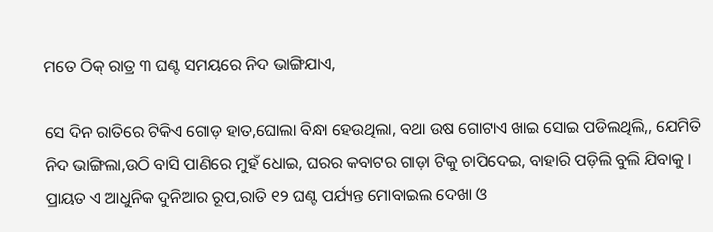ମତେ ଠିକ୍ ରାତ୍ର ୩ ଘଣ୍ଟ ସମୟରେ ନିଦ ଭାଙ୍ଗିଯାଏ,

ସେ ଦିନ ରାତିରେ ଟିକିଏ ଗୋଡ଼ ହାତ,ଘୋଲା ବିନ୍ଧା ହେଉଥିଲା, ବଥା ଉଷ ଗୋଟାଏ ଖାଇ ସୋଇ ପଡିଲଥିଲି,, ଯେମିତି ନିଦ ଭାଙ୍ଗିଲା,ଉଠି ବାସି ପାଣିରେ ମୁହଁ ଧୋଇ, ଘରର କବାଟର ଗାଡ଼ା ଟିକୁ ଚାପିଦେଇ, ବାହାରି ପଡ଼ିଲି ବୁଲି ଯିବାକୁ । ପ୍ରାୟତ ଏ ଆଧୁନିକ ଦୁନିଆର ରୂପ,ରାତି ୧୨ ଘଣ୍ଟ ପର୍ଯ୍ୟନ୍ତ ମୋବାଇଲ ଦେଖା ଓ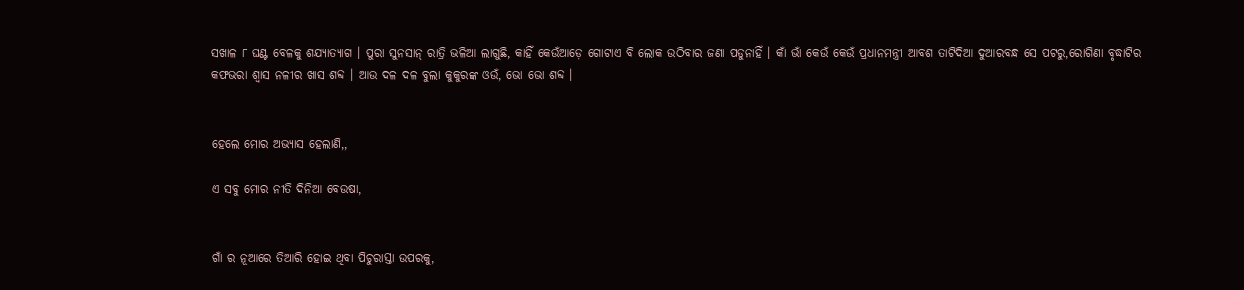ସଖାଳ ୮ ଘଣ୍ଟ ବେଳକୁ ଶଯ୍ୟାତ୍ୟାଗ । ପୁରା ସୁନସାନ୍ ରାତ୍ରି ଭଳିଆ ଲାଗୁଛି, କାହିଁ କେଉଁଆଡ଼େ ଗୋଟାଏ ବି ଲୋକ ଉଠିବାର ଜଣା ପଡୁନାହିଁ । କାଁ ଭାଁ କେଉଁ କେଉଁ ପ୍ରଧାନମନ୍ତ୍ରୀ ଆବଶ ତାଟିଦିଆ ଦୁଆରବନ୍ଧ ସେ ପଟରୁ,ରୋଗିଣା ବୃଦ୍ଧାଟିର କଫଭରା ଶ୍ୱାସ ନଳୀର ଖାସ ଶବ୍ଦ । ଆଉ ଦଳ ଦଳ ବୁଲା କୁକୁରଙ୍କ ଓଉଁ, ଭୋ ଭୋ ଶବ୍ଦ ।


ହେଲେ ମୋର ଅଭ୍ୟାସ ହେଲାଣି,,

ଏ ସବୁ ମୋର ନୀତି ଦିନିଆ ବେଉଷା,


ଗାଁ ର ନୂଆରେ ତିଆରି ହୋଇ ଥିବା ପିଚୁରାସ୍ତା ଉପରକୁ,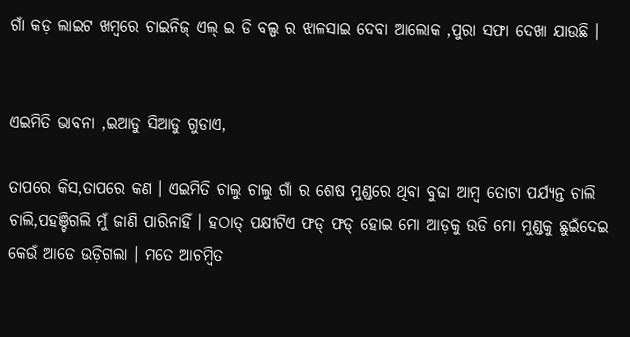ଗାଁ କଡ଼ ଲାଇଟ ଖମ୍ବରେ ଚାଇନିଜ୍ ଏଲ୍ ଇ ଡି ବଲ୍ପ ର ଝାଳସାଇ ଦେବା ଆଲୋକ ,ପୁରା ସଫା ଦେଖା ଯାଉଛି ।


ଏଇମିତି ଭାବନା ,ଇଆଡୁ ସିଆଡୁ ଗୁଡାଏ,

ତାପରେ କିସ,ତାପରେ କଣ । ଏଇମିତି ଚାଲୁ ଚାଲୁ ଗାଁ ର ଶେଷ ମୁଣ୍ଡରେ ଥିବା ବୁଢା ଆମ୍ବ ତୋଟା ପର୍ଯ୍ୟନ୍ତ ଚାଲି ଚାଲି,ପହଞ୍ଚିଗଲି ମୁଁ ଜାଣି ପାରିନାହିଁ । ହଠାତ୍ ପକ୍ଷୀଟିଏ ଫଡ୍ ଫଡ୍ ହୋଇ ମୋ ଆଡ଼କୁ ଉଡି ମୋ ମୁଣ୍ଡକୁ ଛୁଇଁଦେଇ କେଉଁ ଆଡେ ଉଡ଼ିଗଲା । ମତେ ଆଚମ୍ବିତ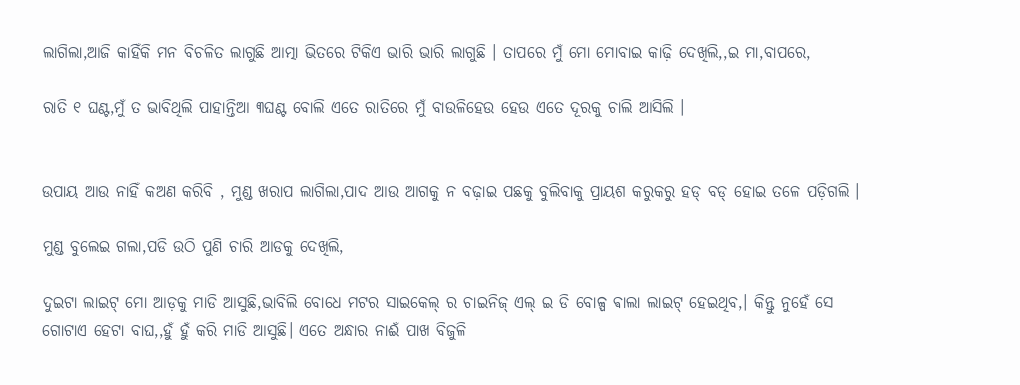ଲାଗିଲା,ଆଜି କାହିଁକି ମନ ବିଚଳିତ ଲାଗୁଛି ଆତ୍ମା ଭିତରେ ଟିକିଏ ଭାରି ଭାରି ଲାଗୁଛି । ତାପରେ ମୁଁ ମୋ ମୋବାଇ କାଢ଼ି ଦେଖିଲି,,ଇ ମା,ବାପରେ,

ରାତି ୧ ଘଣ୍ଟ,ମୁଁ ତ ଭାବିଥିଲି ପାହାନ୍ତିଆ ୩ଘଣ୍ଟ ବୋଲି ଏତେ ରାତିରେ ମୁଁ ବାଉଳିହେଉ ହେଉ ଏତେ ଦୂରକୁ ଚାଲି ଆସିଲି ।


ଉପାୟ ଆଉ ନାହିଁ କଅଣ କରିବି , ମୁଣ୍ଡ ଖରାପ ଲାଗିଲା,ପାଦ ଆଉ ଆଗକୁ ନ ବଢ଼ାଇ ପଛକୁ ବୁଲିବାକୁ ପ୍ରାୟଶ କରୁକରୁ ହଡ୍ ବଡ୍ ହୋଇ ତଳେ ପଡ଼ିଗଲି ।

ମୁଣ୍ଡ ବୁଲେଇ ଗଲା,ପଡି ଉଠି ପୁଣି ଚାରି ଆଡକୁ ଦେଖିଲି,

ଦୁଇଟା ଲାଇଟ୍ ମୋ ଆଡ଼କୁ ମାଡି ଆସୁଛି,ଭାବିଲି ବୋଧେ ମଟର ସାଇକେଲ୍ ର ଚାଇନିଜ୍ ଏଲ୍ ଇ ଡି ବୋଳ୍ପ ଵାଲା ଲାଇଟ୍ ହେଇଥିବ,। କିନ୍ତୁ ନୁହେଁ ସେ ଗୋଟାଏ ହେଟା ବାଘ,,ହୁଁ ହୁଁ କରି ମାଡି ଆସୁଛି। ଏତେ ଅନ୍ଧାର ନାଈଁ ପାଖ ବିଜୁଳି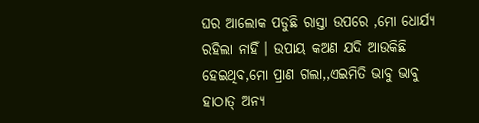ଘର ଆଲୋକ ପଡୁଛି ରାସ୍ତା ଉପରେ ,ମୋ ଧୋର୍ଯ୍ୟ ରହିଲା ନାହିଁ । ଉପାୟ କଅଣ ଯଦି ଆଉକିଛି ହେଇଥିବ,ମୋ ପ୍ରାଣ ଗଲା,,ଏଇମିତି ଭାବୁ ଭାବୁ ହାଠାତ୍ ଅନ୍ୟ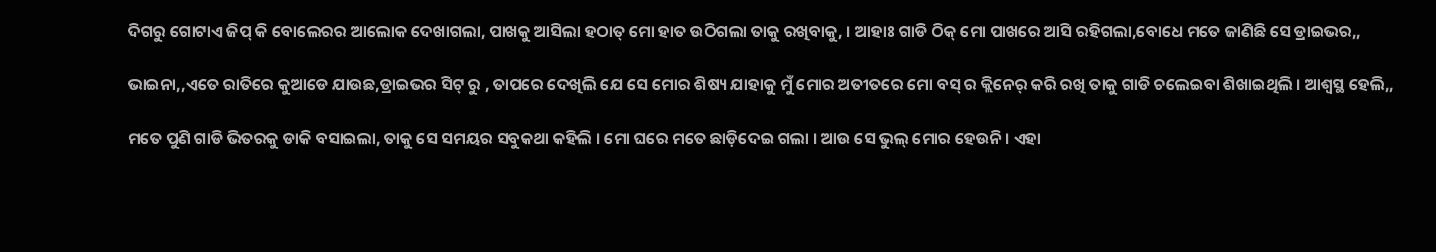ଦିଗରୁ ଗୋଟାଏ ଜିପ୍ କି ବୋଲେରର ଆଲୋକ ଦେଖାଗଲା, ପାଖକୁ ଆସିଲା ହଠାତ୍ ମୋ ହାତ ଉଠିଗଲା ତାକୁ ରଖିବାକୁ, । ଆହାଃ ଗାଡି ଠିକ୍ ମୋ ପାଖରେ ଆସି ରହିଗଲା,ବୋଧେ ମତେ ଜାଣିଛି ସେ ଡ୍ରାଇଭର,,

ଭାଇନା,,ଏତେ ରାତିରେ କୁଆଡେ ଯାଉଛ,ଡ୍ରାଇଭର ସିଟ୍ ରୁ , ତାପରେ ଦେଖିଲି ଯେ ସେ ମୋର ଶିଷ୍ୟ ଯାହାକୁ ମୁଁ ମୋର ଅତୀତରେ ମୋ ବସ୍ ର କ୍ଲିନେର୍ କରି ରଖି ତାକୁ ଗାଡି ଚଲେଇବା ଶିଖାଇଥିଲି । ଆଶ୍ୱସ୍ଥ ହେଲି,,

ମତେ ପୁଣି ଗାଡି ଭିତରକୁ ଡାକି ବସାଇଲା, ତାକୁ ସେ ସମୟର ସବୁକଥା କହିଲି । ମୋ ଘରେ ମତେ ଛାଡ଼ିଦେଇ ଗଲା । ଆଉ ସେ ଭୁଲ୍ ମୋର ହେଉନି । ଏହା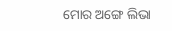ମୋର ଅଙ୍ଗେ ଲିଭା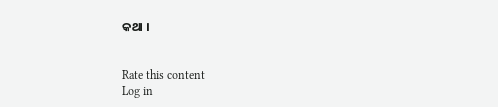କଥା ।


Rate this content
Log in